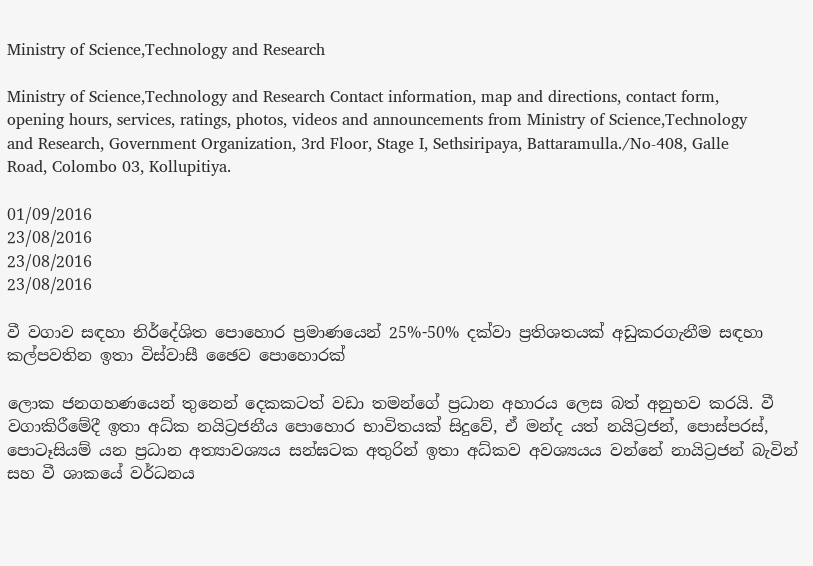Ministry of Science,Technology and Research

Ministry of Science,Technology and Research Contact information, map and directions, contact form, opening hours, services, ratings, photos, videos and announcements from Ministry of Science,Technology and Research, Government Organization, 3rd Floor, Stage I, Sethsiripaya, Battaramulla./No-408, Galle Road, Colombo 03, Kollupitiya.

01/09/2016
23/08/2016
23/08/2016
23/08/2016

වී වගාව සඳහා නිර්දේශිත පොහොර ප්‍රමාණයෙන් 25%-50% දක්වා ප්‍රතිශතයක් අඩුකරගැනීම සඳහා කල්පවතින ඉතා විස්වාසී ඡෛව පොහොරක්

ලොක ජනගහණයෙන් තුනෙන් දෙකකටත් වඩා තමන්ගේ ප්‍රධාන අහාරය ලෙස බත් අනුභව කර‍යි. වී වගාකිරීමේදී ඉතා අධ්ක නයිට්‍රජනීය පොහොර භාවිතයක් සිදුවේ, ඒ මන්ද යත් නයිට්‍රජන්, පොස්පරස්, පොටෑසියම් යන ප්‍රධාන අත්‍යාවශ්‍යය සන්ඝටක අතුරින් ඉතා අධ්කව අවශ්‍යයය වන්නේ නායිට්‍රජන් බැවින් සහ වී ශාකයේ වර්ධනය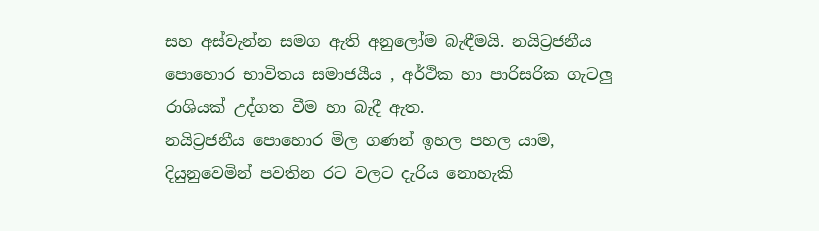සහ අස්වැන්න සමග ඇති අනුලෝම බැඳීමයි. නයිට්‍රජනීය පොහොර භාවිතය සමාජයීය , අර්ථික හා පාරිසරික ගැටලු රාශියක් උද්ගත වීම හා බැදී ඇත.
නයිට්‍රජනීය පොහොර මිල ගණන් ඉහල පහල යාම, දියුනුවෙමින් පවතින රට වලට දැරිය නොහැකි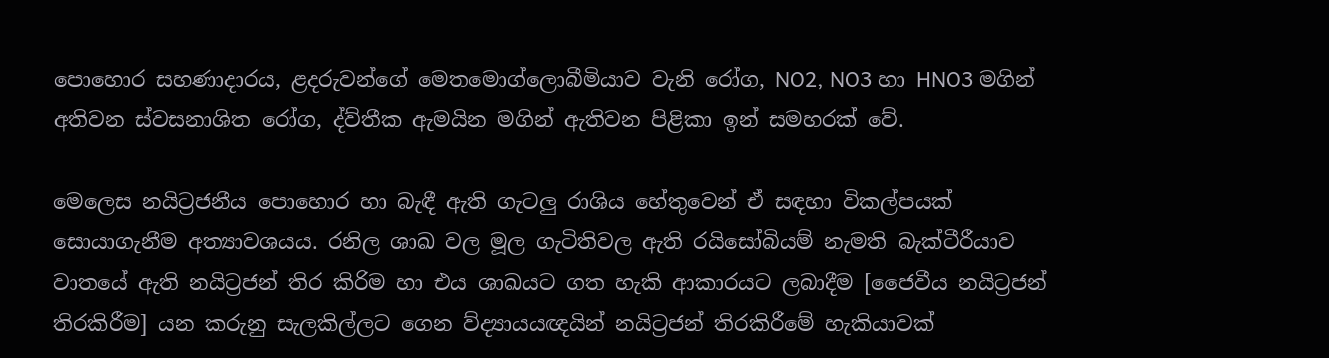පොහොර සහණාදාරය, ළදරුවන්ගේ මෙතමොග්ලොබීමියාව වැනි රෝග, NO2, NO3 හා HNO3 මගින් අතිවන ස්වසනාශිත රෝග, ද්ව්තීක ඇමයින මගින් ඇතිවන පිළිකා ඉන් සමහරක් වේ.

මෙලෙස නයිට්‍රජනීය පොහොර හා බැඳී ඇති ගැටලු රාශිය හේතුවෙන් ඒ සඳහා විකල්පයක් සොයාගැනීම අත්‍යාවශ‍යය. රනිල ශාඛ වල මූල ගැටිතිවල ඇති රයිසෝබියම් නැමති බැක්ටීරීයාව වාතයේ ඇති නයිට්‍රජන් තිර කිරිම හා එය ශාඛයට ගත හැකි ආකාරයට ලබාදීම [ජෛවීය නයිට්‍රජන් තිරකිරීම] යන කරුනු සැලකිල්ලට ගෙන ව්ද්‍යාය‍යඥයින් නයිට්‍රජන් තිරකිරීමේ හැකියාවක්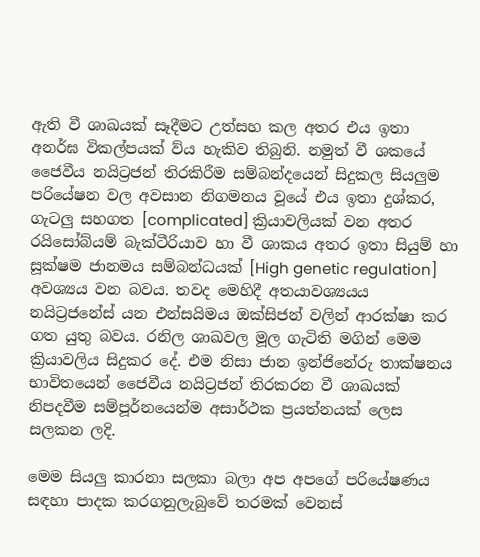ඇති වී ශාඛයක් සෑදීමට උත්සහ කල අතර එය ඉතා අනර්ඝ විකල්පයක් ව්ය හැකිව තිබුනි. නමුත් වී ශකයේ ජෛවීය නයිට්‍රජන් තිරකිරීම සම්බන්දයෙන් සිදුකල සියලුම පරියේෂන වල අවසාන නිගමනය වූයේ එය ඉතා දුශ්කර, ගැටලු සහගත [complicated] ක්‍රියාවලියක් වන අතර රයිසෝබ්යම් බැක්ටීරියාව හා වී ශාකය අතර ඉතා සියුම් හා සූක්ෂම ජානමය සම්බන්ධයක් [High genetic regulation] අවශ්‍යය වන බවය. තවද මෙහිදී අතයාවශ්‍යයය නයිට්‍රජනේස් යන එන්සයිමය ඔක්සිජන් වලින් ආරක්ෂා කර ගත යුතු බවය. රනිල ශාඛවල මූල ගැටිති මගින් මෙම ක්‍රියාවලිය සිදුකර දේ. එම නිසා ජාන ඉන්ජිනේරු තාක්ෂනය භාවිතයෙන් ජෛවීය නයිට්‍රජන් තිරකරන වී ශාඛයක් නිපදවීම සම්පූර්නයෙන්ම අසාර්ථක ප්‍රයත්නයක් ලෙස සලකන ලදි.

මෙම සියලු කාරනා සලකා බලා අප අපගේ පරියේෂණය සඳහා පාදක කරගනුලැබුවේ තරමක් වෙනස්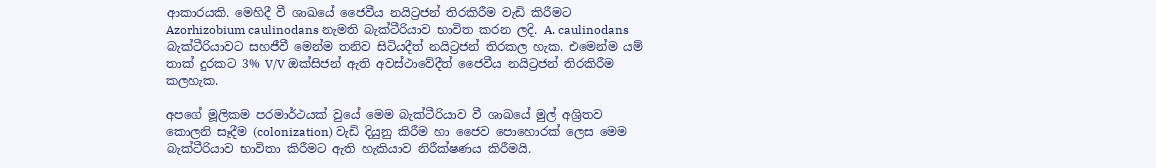ආකාරයකි. මෙහිදී වී ශාඛයේ ජෛවීය නයිට්‍රජන් තිරකිරීම වැඩි කිරීමට Azorhizobium caulinodans නැමති බැක්ටීරියාව භාවිත කරන ලදි. A. caulinodans බැක්ටීරියාවට සහජීවී මෙන්ම තනිව සිටියදීත් නයිට්‍රජන් තිරකල හැක. එමෙන්ම යම් තාක් දුරකට 3% V/V ඔක්සිජන් ඇති අවස්ථාවේදීත් ජෛවීය නයිට්‍රජන් තිරකිරීම කලහැක.

අපගේ මූලිකම පරමාර්ථයක් වුයේ මෙම බැක්ටීරියාව වී ශාඛයේ මුල් අශ්‍රිතව කොලනි සෑදීම (colonization) වැඩි දියුනු කිරීම හා ජෛව පොහොරක් ලෙස මෙම බැක්ටීරියාව භාවිතා කිරීමට ඇති හැකියාව නිරීක්ෂණය කිරීමයි.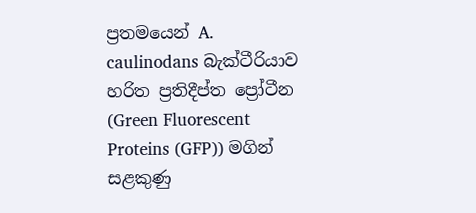ප්‍රතමයෙන් A. caulinodans බැක්ටීරියාව හරිත ප්‍රතිදීප්ත ප්‍රෝටීන (Green Fluorescent Proteins (GFP)) මගින් සළකුණු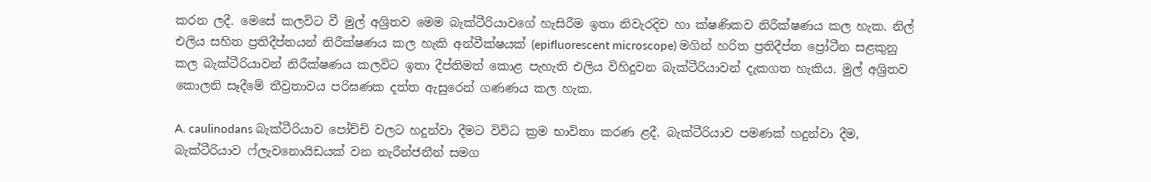කරන ලදී. මෙසේ කලවිට වී මුල් අශ්‍රිතව මෙම බැක්ටීරියාවගේ හැසිරීම ඉතා නිවැරදිව හා ක්ෂණිකව නිරීක්ෂණය කල හැක. නිල් එලිය සහිත ප්‍රතිදීප්තයන් නිරීක්ෂණය කල හැකි අන්වීක්ෂයක් (epifluorescent microscope) මගින් හරිත ප්‍රතිදීප්ත ප්‍රෝටීන සළකුනු කල බැක්ටීරියාවන් නිරීක්ෂණය කලවිට ඉතා දීප්තිමත් කොළ පැහැති එලිය විහිදුවන බැක්ටීරියාවන් දැකගත හැකිය. මුල් අශ්‍රිතව කොලනි සෑදීමේ තීව්‍රතාවය පරිඝණක දත්ත ඇසුරෙන් ගණණය කල හැක.

A. caulinodans බැක්ටීරියාව පෝච්චි වලට හදුන්වා දීමට විවිධ ක්‍රම භාවිතා කරණ ළදී. බැක්ටීරියාව පමණක් හදුන්වා දීම, බැක්ටීරියාව ෆ්ලැවනොයිඩයක් වන නැරීන්ජනීන් සමග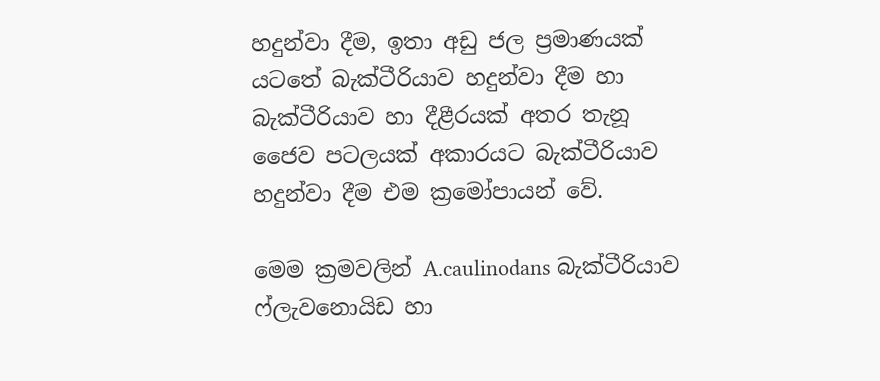හදුන්වා දීම, ඉතා අඩු ජල ප්‍රමාණයක් යටතේ බැක්ටීරියාව හදුන්වා දීම හා බැක්ටීරියාව හා දීළීරයක් අතර තැනූ ජෛව පටලයක් අකාරයට බැක්ටීරියාව හදුන්වා දීම එම ක්‍රමෝපායන් වේ.

මෙම ක්‍රමවලින් A.caulinodans බැක්ටීරියාව ෆ්ලැවනොයිඩ හා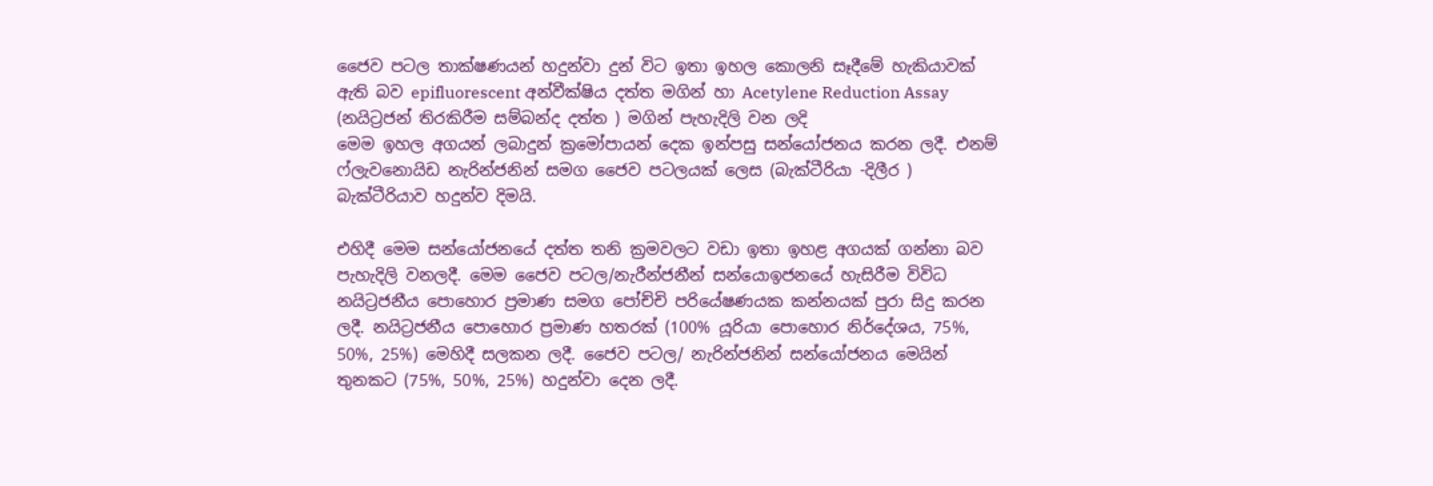ජෛව පටල තාක්ෂණයන් හදුන්වා දුන් විට ඉතා ඉහල කොලනි සෑදීමේ හැකියාවක් ඇති බව epifluorescent අන්වීක්ෂිය දත්ත මගින් හා Acetylene Reduction Assay (නයිට්‍රජන් තිරකිරීම සම්බන්ද දත්ත ) මගින් පැහැදිලි වන ලදි
මෙම ඉහල අගයන් ලබාදුන් ක්‍රමෝපායන් දෙක ඉන්පසු සන්යෝජනය කරන ලදී. එනම් ෆ්ලැවනො‍යිඩ නැරින්ජනින් සමග ජෛව පටලයක් ලෙස (බැක්ටීරියා -දිලීර ) බැක්ටීරියාව හදුන්ව දිමයි.

එහිදී මෙම සන්යෝජනයේ දත්ත තනි ක්‍රමවලට වඩා ඉතා ඉහළ අගයක් ගන්නා බව පැහැදිලි වනලදී. මෙම ජෛව පටල/නැරීන්ජනීන් සන්යොඉජනයේ හැසිරීම විවිධ නයිට්‍රජනීය පොහොර ප්‍රමාණ සමග පෝච්චි පරියේෂණයක කන්නයක් පුරා සිදු කරන ලදී. නයිට්‍රජනීය පොහොර ප්‍රමාණ හතරක් (100% යූරියා පොහොර නිර්දේශය, 75%, 50%, 25%) මෙහිදී සලකන ලදී. ජෛව පටල/ නැරින්ජනින් සන්යෝජනය මෙයින් තුනකට (75%, 50%, 25%) හදුන්වා දෙන ලදී.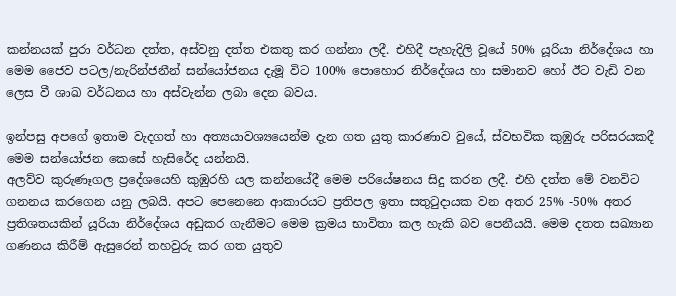කන්නයක් පුරා වර්ධන දත්ත, අස්වනු දත්ත එකතු කර ගන්නා ලදී. එහිදී පැහැදිලි වූයේ 50% යූරියා නිර්දේශය හා මෙම ජෛව පටල/නැරින්ජනීන් සන්යෝජනය දැමූ විට 100% පොහොර නිර්දේශය හා සමානව හෝ ඊට වැඩි වන ලෙස වී ශාඛ වර්ධනය හා අස්වැන්න ලබා දෙන බවය.

ඉන්පසු අපගේ ඉතාම වැදගත් හා අත්‍ය‍යාවශ්‍යයෙන්ම දැන ගත යුතු කාරණාව වුයේ, ස්වභවික කුඹුරු පරිසරයකදී මෙම සන්යෝජන කෙසේ හැසිරේද යන්නයි.
අලව්ව කුරුණෑගල ප්‍රදේශයෙහි කුඹුරහි යල කන්නයේදී මෙම පරියේෂනය සිදු කරන ලදී. එහි දත්ත මේ වනවිට ගනනය කරගෙන යනු ලබයි. අපට පෙනෙනෙ ආකාරයට ප්‍රතිපල ඉතා සතුටුදායක වන අතර 25% -50% අතර ප්‍රතිශතයකින් යූරියා නිර්දේශය අඩුකර ගැනීමට මෙම ක්‍රමය භාවිතා කල හැකි බව පෙනීයයි. මෙම දතත සඛ්‍යාන ගණනය කිරීම් ඇසුරෙන් තහවුරු කර ගත යුතුව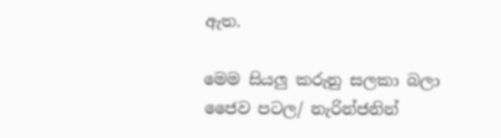ඇත.

මෙම සියලු කරුනු සලකා බලා ජෛව පටල/ නැරින්ජනින්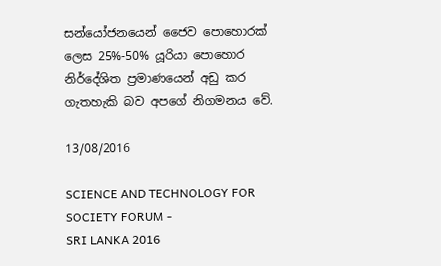සන්යෝජනයෙන් ජෛව පොහොරක් ලෙස 25%-50% යූරියා පොහොර නිර්දේශිත ප්‍රමාණයෙන් අඩු කර ගැතහැකි බව අපගේ නිගමනය වේ.

13/08/2016

SCIENCE AND TECHNOLOGY FOR SOCIETY FORUM -
SRI LANKA 2016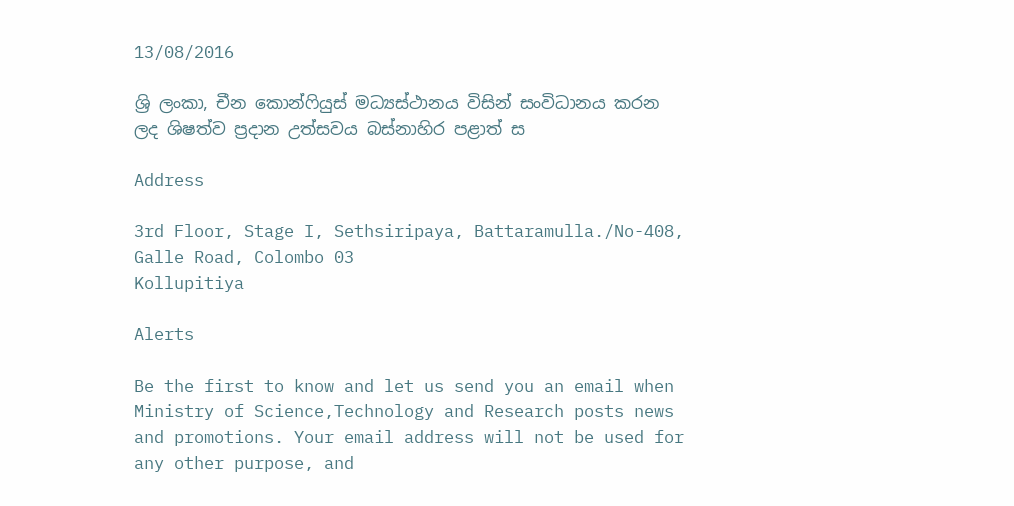13/08/2016

ශ්‍රි ලංකා, චීන කොන්ෆියුස් මධ්‍යස්ථානය විසින් සංවිධානය කරන ලද ශිෂත්ව ප්‍රදාන උත්සවය බස්නාහිර පළාත් ස

Address

3rd Floor, Stage I, Sethsiripaya, Battaramulla./No-408, Galle Road, Colombo 03
Kollupitiya

Alerts

Be the first to know and let us send you an email when Ministry of Science,Technology and Research posts news and promotions. Your email address will not be used for any other purpose, and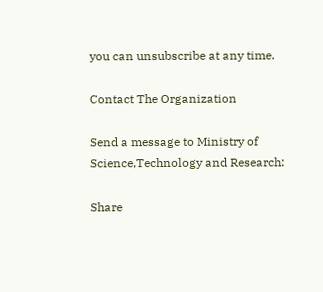you can unsubscribe at any time.

Contact The Organization

Send a message to Ministry of Science,Technology and Research:

Share